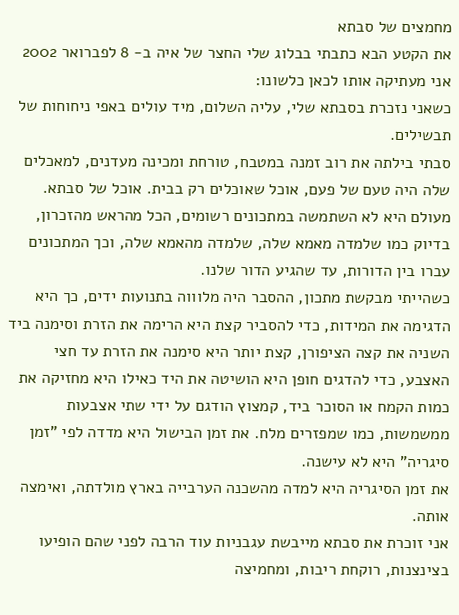מחמצים של סבתא
את הקטע הבא כתבתי בבלוג שלי החצר של איה ב- 8 לפברואר 2002
אני מעתיקה אותו לכאן כלשונו:
כשאני נזכרת בסבתא שלי, עליה השלום, מיד עולים באפי ניחוחות של תבשילים.
סבתי בילתה את רוב זמנה במטבח, טורחת ומכינה מעדנים, למאכלים שלה היה טעם של פעם, אוכל שאוכלים רק בבית. אוכל של סבתא.
מעולם היא לא השתמשה במתכונים רשומים, הכל מהראש מהזכרון, בדיוק כמו שלמדה מאמא שלה, שלמדה מהאמא שלה, וכך המתכונים עברו בין הדורות, עד שהגיע הדור שלנו.
כשהייתי מבקשת מתכון, ההסבר היה מלוווה בתנועות ידים, כך היא הדגימה את המידות, כדי להסביר קצת היא הרימה את הזרת וסימנה ביד השניה את קצה הציפורן, קצת יותר היא סימנה את הזרת עד חצי האצבע, כדי להדגים חופן היא הושיטה את היד כאילו היא מחזיקה את כמות הקמח או הסוכר ביד, קמצוץ הודגם על ידי שתי אצבעות ממשמשות, כמו שמפזרים מלח. את זמן הבישול היא מדדה לפי "זמן סיגריה" היא לא עישנה.
את זמן הסיגריה היא למדה מהשכנה הערבייה בארץ מולדתה, ואימצה אותה.
אני זוכרת את סבתא מייבשת עגבניות עוד הרבה לפני שהם הופיעו בצינצנות, רוקחת ריבות, ומחמיצה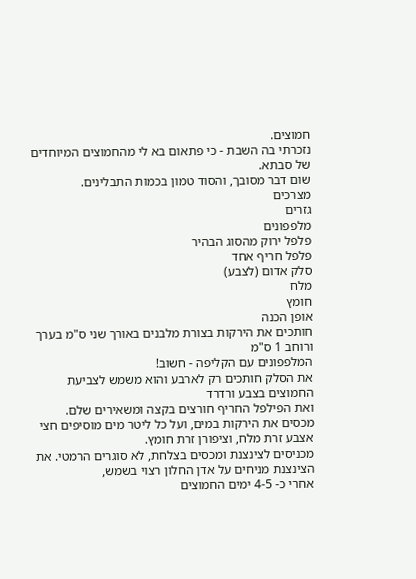חמוצים.
נזכרתי בה השבת - כי פתאום בא לי מהחמוצים המיוחדים של סבתא.
שום דבר מסובך, והסוד טמון בכמות התבלינים.
מצרכים
גזרים
מלפפונים
פלפל ירוק מהסוג הבהיר
פלפל חריף אחד
סלק אדום (לצבע)
מלח
חומץ
אופן הכנה
חותכים את הירקות בצורת מלבנים באורך שני ס"מ בערך ורוחב 1 ס"מ
המלפפונים עם הקליפה - חשוב!
את הסלק חותכים רק לארבע והוא משמש לצביעת החמוצים בצבע ורדרד
ואת הפילפל החריף חורצים בקצה ומשאירים שלם.
מכסים את הירקות במים, ועל כל ליטר מים מוסיפים חצי אצבע זרת מלח, וציפורן זרת חומץ.
מכניסים לצינצנת ומכסים בצלחת, לא סוגרים הרמטי. את הצינצנת מניחים על אדן החלון רצוי בשמש,
אחרי כ- 4-5 ימים החמוצים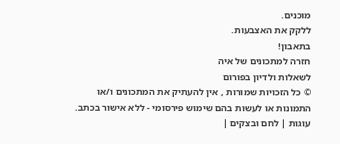מוכנים.
ללקק את האצבעות.
בתאבון!
חזרה למתכונים של איה
לשאלות ולדיון בפורום
© כל הזכויות שמורות , אין להעתיק את המתכונים ו/או התמונות או לעשות בהם שימוש פירסומי - ללא אישור בכתב.
עוגות | לחם ובצקים |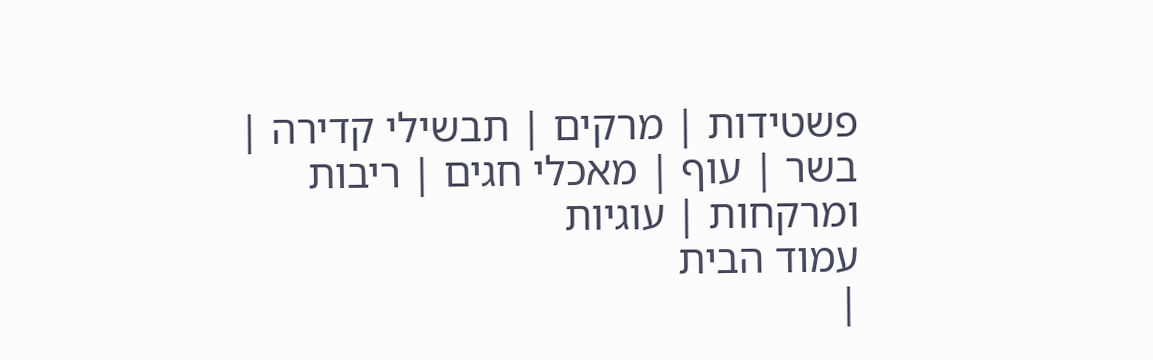פשטידות | מרקים | תבשילי קדירה | בשר | עוף | מאכלי חגים | ריבות ומרקחות | עוגיות
עמוד הבית
|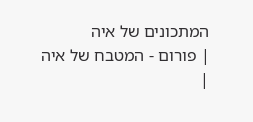המתכונים של איה
| פורום - המטבח של איה
|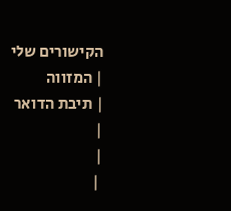הקישורים שלי
| המזווה
| תיבת הדואר
|
|
 |